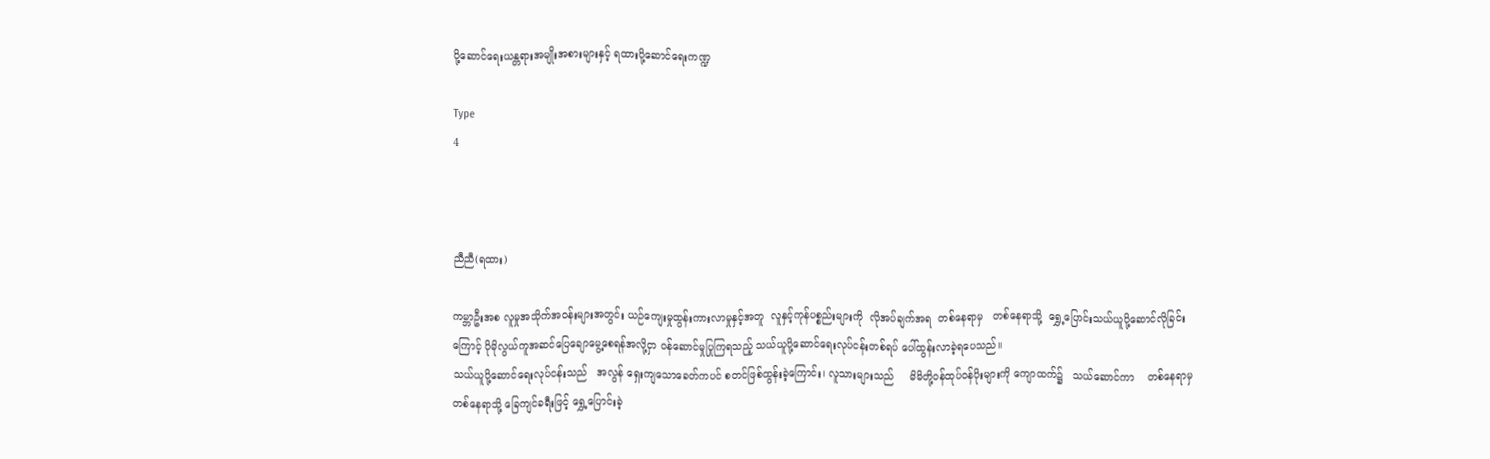ပို့ဆောင်ရေးယန္တရားအမျိုးအစားများနှင့် ရထားပို့ဆောင်ရေးကဏ္ဍ

Type
4



ညီညီ(ရထား)

ကမ္ဘာဦးအစ လူမှုအသိုက်အဝန်းများအတွင်း ယဉ်ကျေးမှုထွန်းကားလာမှုနှင့်အတူ  လူနှင့်ကုန်ပစ္စည်းများကို  လိုအပ်ချက်အရ  တစ်နေရာမှ   တစ်နေရာသို့  ရွှေ့ပြောင်းသယ်ယူပို့ဆောင်လိုခြင်းကြောင့် ပိုမိုလွယ်ကူအဆင်ပြေချောမွေ့စေရန်အလို့ငှာ ဝန်ဆောင်မှုပြုကြရသည့် သယ်ယူပို့ဆောင်ရေးလုပ်ငန်းတစ်ရပ် ပေါ်ထွန်းလာခဲ့ရပေသည်။
သယ်ယူပို့ဆောင်ရေးလုပ်ငန်းသည်   အလွန် ရှေးကျသောခေတ်ကပင် စတင်ဖြစ်ထွန်းခဲ့ကြောင်း၊ လူသားများသည်     မိမိတို့ဝန်ထုပ်ဝန်ပိုးများကို ကျောထက်၌   သယ်ဆောင်ကာ    တစ်နေရာမှ တစ်နေရာသို့ ခြေကျင်ခရီးဖြင့် ရွှေ့ပြောင်းခဲ့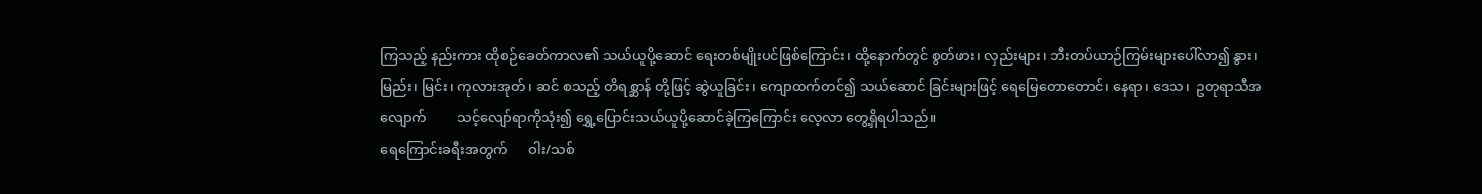ကြသည့် နည်းကား ထိုစဉ်ခေတ်ကာလ၏ သယ်ယူပို့ဆောင် ရေးတစ်မျိုးပင်ဖြစ်ကြောင်း၊ ထို့နောက်တွင် စွတ်ဖား၊ လှည်းများ၊ ဘီးတပ်ယာဉ်ကြမ်းများပေါ်လာ၍ နွား၊ မြည်း၊ မြင်း၊ ကုလားအုတ်၊ ဆင် စသည့် တိရစ္ဆာန် တို့ဖြင့် ဆွဲယူခြင်း၊ ကျောထက်တင်၍ သယ်ဆောင် ခြင်းများဖြင့် ရေမြေတောတောင်၊ နေရာ၊ ဒေသ၊  ဥတုရာသီအလျောက်         သင့်လျော်ရာကိုသုံး၍ ရွှေ့ပြောင်းသယ်ယူပို့ဆောင်ခဲ့ကြကြောင်း လေ့လာ တွေ့ရှိရပါသည်။
ရေကြောင်းခရီးအတွက်      ဝါး/သစ်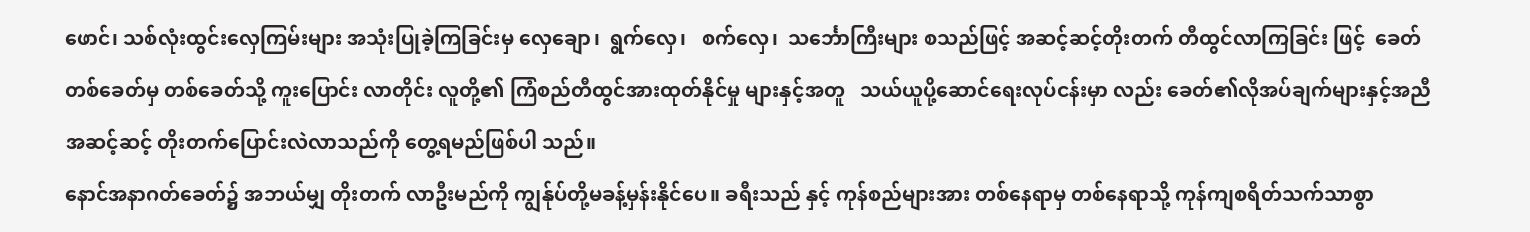ဖောင်၊ သစ်လုံးထွင်းလှေကြမ်းများ အသုံးပြုခဲ့ကြခြင်းမှ လှေချော၊  ရွက်လှေ၊   စက်လှေ၊  သင်္ဘောကြီးများ စသည်ဖြင့် အဆင့်ဆင့်တိုးတက် တီထွင်လာကြခြင်း ဖြင့်  ခေတ်တစ်ခေတ်မှ တစ်ခေတ်သို့ ကူးပြောင်း လာတိုင်း လူတို့၏ ကြံစည်တီထွင်အားထုတ်နိုင်မှု များနှင့်အတူ   သယ်ယူပို့ဆောင်ရေးလုပ်ငန်းမှာ လည်း ခေတ်၏လိုအပ်ချက်များနှင့်အညီ အဆင့်ဆင့် တိုးတက်ပြောင်းလဲလာသည်ကို တွေ့ရမည်ဖြစ်ပါ သည်။
နောင်အနာဂတ်ခေတ်၌ အဘယ်မျှ တိုးတက် လာဦးမည်ကို ကျွန်ုပ်တို့မခန့်မှန်းနိုင်ပေ။ ခရီးသည် နှင့် ကုန်စည်များအား တစ်နေရာမှ တစ်နေရာသို့ ကုန်ကျစရိတ်သက်သာစွာ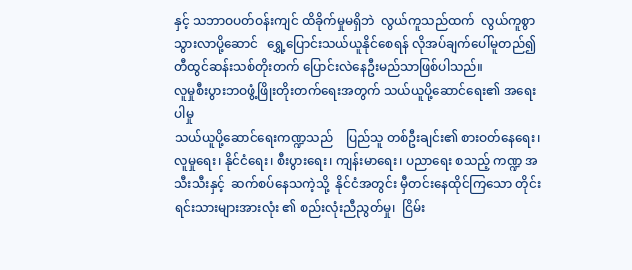နှင့် သဘာဝပတ်ဝန်းကျင် ထိခိုက်မှုမရှိဘဲ  လွယ်ကူသည်ထက်  လွယ်ကူစွာ သွားလာပို့ဆောင်   ရွှေ့ပြောင်းသယ်ယူနိုင်စေရန် လိုအပ်ချက်ပေါ်မူတည်၍ တီထွင်ဆန်းသစ်တိုးတက် ပြောင်းလဲနေဦးမည်သာဖြစ်ပါသည်။
လူမှုစီးပွားဘဝဖွံ့ဖြိုးတိုးတက်ရေးအတွက် သယ်ယူပို့ဆောင်ရေး၏ အရေးပါမှု
သယ်ယူပို့ဆောင်ရေးကဏ္ဍသည်    ပြည်သူ တစ်ဦးချင်း၏ စားဝတ်နေရေး၊ လူမှုရေး၊ နိုင်ငံရေး၊ စီးပွားရေး၊ ကျန်းမာရေး၊ ပညာရေး စသည့် ကဏ္ဍ အသီးသီးနှင့်  ဆက်စပ်နေသကဲ့သို့  နိုင်ငံအတွင်း မှီတင်းနေထိုင်ကြသော တိုင်းရင်းသားများအားလုံး ၏ စည်းလုံးညီညွတ်မှု၊  ငြိမ်း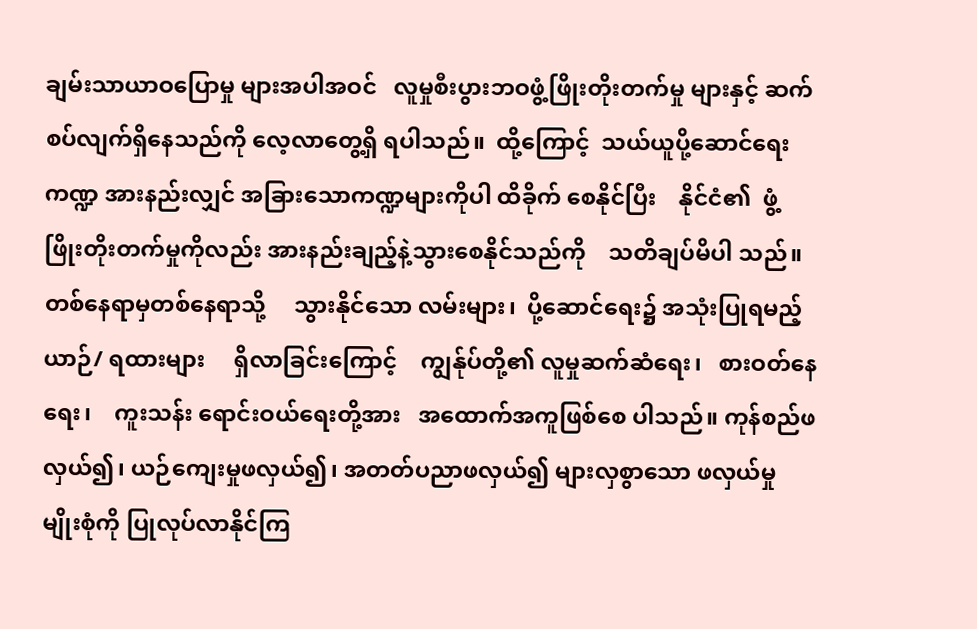ချမ်းသာယာဝပြောမှု များအပါအဝင်   လူမှုစီးပွားဘဝဖွံ့ဖြိုးတိုးတက်မှု များနှင့် ဆက်စပ်လျက်ရှိနေသည်ကို လေ့လာတွေ့ရှိ ရပါသည်။  ထို့ကြောင့်  သယ်ယူပို့ဆောင်ရေးကဏ္ဍ အားနည်းလျှင် အခြားသောကဏ္ဍများကိုပါ ထိခိုက် စေနိုင်ပြီး    နိုင်ငံ၏  ဖွံ့ဖြိုးတိုးတက်မှုကိုလည်း အားနည်းချည့်နဲ့သွားစေနိုင်သည်ကို    သတိချပ်မိပါ သည်။
တစ်နေရာမှတစ်နေရာသို့     သွားနိုင်သော လမ်းများ၊  ပို့ဆောင်ရေး၌ အသုံးပြုရမည့် ယာဉ်/ ရထားများ     ရှိလာခြင်းကြောင့်    ကျွန်ုပ်တို့၏ လူမှုဆက်ဆံရေး၊   စားဝတ်နေရေး၊    ကူးသန်း ရောင်းဝယ်ရေးတို့အား   အထောက်အကူဖြစ်စေ ပါသည်။ ကုန်စည်ဖလှယ်၍၊ ယဉ်ကျေးမှုဖလှယ်၍၊ အတတ်ပညာဖလှယ်၍ များလှစွာသော ဖလှယ်မှု မျိုးစုံကို ပြုလုပ်လာနိုင်ကြ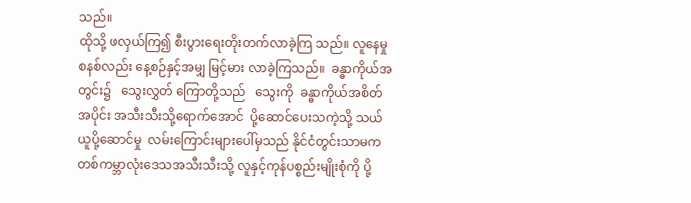သည်။
ထိုသို့ ဖလှယ်ကြ၍ စီးပွားရေးတိုးတက်လာခဲ့ကြ သည်။ လူနေမှုစနစ်လည်း နေ့စဉ်နှင့်အမျှ မြင့်မား လာခဲ့ကြသည်။  ခန္ဓာကိုယ်အတွင်း၌   သွေးလွှတ် ကြောတို့သည်   သွေးကို  ခန္ဓာကိုယ်အစိတ်အပိုင်း အသီးသီးသို့ရောက်အောင်  ပို့ဆောင်ပေးသကဲ့သို့ သယ်ယူပို့ဆောင်မှု  လမ်းကြောင်းများပေါ်မှသည် နိုင်ငံတွင်းသာမက တစ်ကမ္ဘာလုံးဒေသအသီးသီးသို့ လူနှင့်ကုန်ပစ္စည်းမျိုးစုံကို ပို့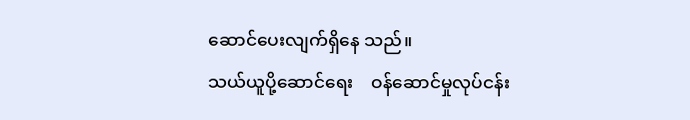ဆောင်ပေးလျက်ရှိနေ သည်။
သယ်ယူပို့ဆောင်ရေး    ဝန်ဆောင်မှုလုပ်ငန်း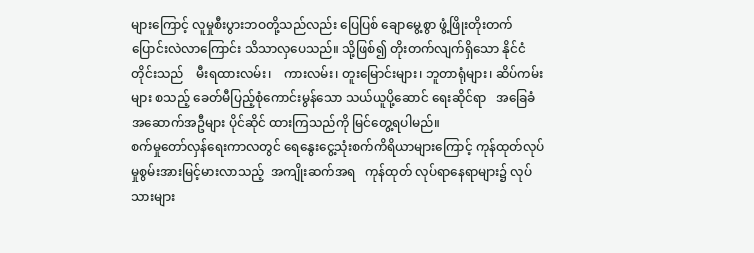များကြောင့် လူမှုစီးပွားဘဝတို့သည်လည်း ပြေပြစ် ချောမွေ့စွာ ဖွံ့ဖြိုးတိုးတက်ပြောင်းလဲလာကြောင်း သိသာလှပေသည်။ သို့ဖြစ်၍ တိုးတက်လျက်ရှိသော နိုင်ငံတိုင်းသည်    မီးရထားလမ်း၊    ကားလမ်း၊ တူးမြောင်းများ၊ ဘူတာရုံများ၊ ဆိပ်ကမ်းများ စသည့် ခေတ်မီပြည့်စုံကောင်းမွန်သော သယ်ယူပို့ဆောင် ရေးဆိုင်ရာ   အခြေခံအဆောက်အဦများ ပိုင်ဆိုင် ထားကြသည်ကို မြင်တွေ့ရပါမည်။
စက်မှုတော်လှန်ရေးကာလတွင် ရေနွေးငွေ့သုံးစက်ကိရိယာများကြောင့် ကုန်ထုတ်လုပ်မှုစွမ်းအားမြင့်မားလာသည့်  အကျိုးဆက်အရ   ကုန်ထုတ် လုပ်ရာနေရာများ၌ လုပ်သားများ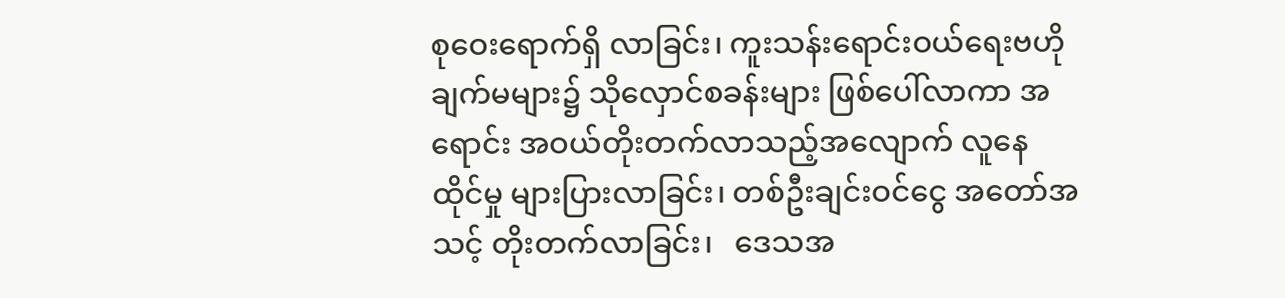စုဝေးရောက်ရှိ လာခြင်း၊ ကူးသန်းရောင်းဝယ်ရေးဗဟိုချက်မများ၌ သိုလှောင်စခန်းများ ဖြစ်ပေါ်လာကာ အရောင်း အဝယ်တိုးတက်လာသည့်အလျောက် လူနေထိုင်မှု များပြားလာခြင်း၊ တစ်ဦးချင်းဝင်ငွေ အတော်အသင့် တိုးတက်လာခြင်း၊   ဒေသအ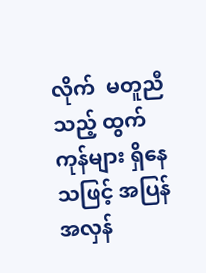လိုက်  မတူညီသည့် ထွက်ကုန်များ ရှိနေသဖြင့် အပြန်အလှန်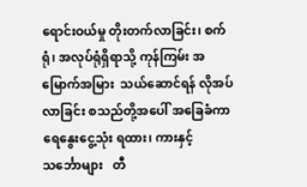ရောင်းဝယ်မှု တိုးတက်လာခြင်း၊ စက်ရုံ၊ အလုပ်ရုံရှိရာသို့ ကုန်ကြမ်း အမြောက်အမြား  သယ်ဆောင်ရန် လိုအပ်လာခြင်း စသည်တို့အပေါ် အခြေခံကာ ရေနွေးငွေ့သုံး ရထား၊ ကားနှင့်  သင်္ဘောများ   တီ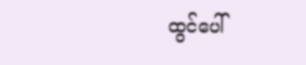ထွင်ပေါ်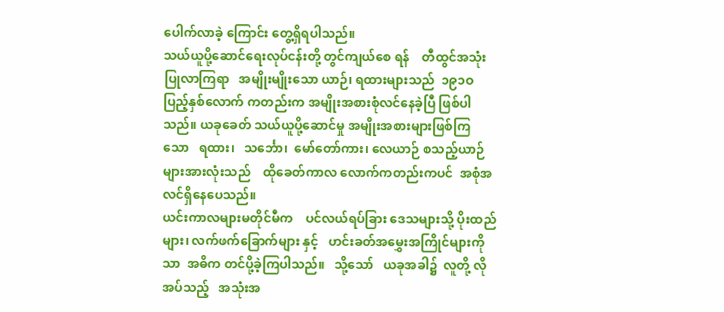ပေါက်လာခဲ့ ကြောင်း တွေ့ရှိရပါသည်။
သယ်ယူပို့ဆောင်ရေးလုပ်ငန်းတို့ တွင်ကျယ်စေ ရန်    တီထွင်အသုံးပြုလာကြရာ   အမျိုးမျိုးသော ယာဉ်၊ ရထားများသည်  ၁၉၁ဝ  ပြည့်နှစ်လောက် ကတည်းက အမျိုးအစားစုံလင်နေခဲ့ပြီ ဖြစ်ပါသည်။ ယခုခေတ် သယ်ယူပို့ဆောင်မှု အမျိုးအစားများဖြစ်ကြ သော   ရထား၊   သင်္ဘော၊  မော်တော်ကား၊ လေယာဉ် စသည့်ယာဉ်များအားလုံးသည်    ထိုခေတ်ကာလ လောက်ကတည်းကပင်  အစုံအလင်ရှိနေပေသည်။
ယင်းကာလများမတိုင်မီက    ပင်လယ်ရပ်ခြား ဒေသများသို့ ပိုးထည်များ၊ လက်ဖက်ခြောက်များ နှင့်   ဟင်းခတ်အမွှေးအကြိုင်များကိုသာ  အဓိက တင်ပို့ခဲ့ကြပါသည်။   သို့သော်   ယခုအခါ၌  လူတို့ လိုအပ်သည့်   အသုံးအ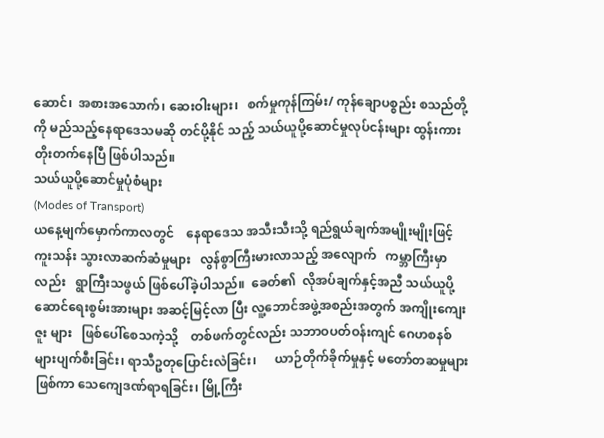ဆောင်၊  အစားအသောက်၊ ဆေးဝါးများ၊   စက်မှုကုန်ကြမ်း/ ကုန်ချောပစ္စည်း စသည်တို့ကို မည်သည့်နေရာဒေသမဆို တင်ပို့နိုင် သည့် သယ်ယူပို့ဆောင်မှုလုပ်ငန်းများ ထွန်းကား တိုးတက်နေပြီ ဖြစ်ပါသည်။
သယ်ယူပို့ဆောင်မှုပုံစံများ
(Modes of Transport)
ယနေ့မျက်မှောက်ကာလတွင်    နေရာဒေသ အသီးသီးသို့ ရည်ရွယ်ချက်အမျိုးမျိုးဖြင့် ကူးသန်း သွားလာဆက်ဆံမှုများ   လွန်စွာကြီးမားလာသည့် အလျောက်   ကမ္ဘာကြီးမှာလည်း   ရွာကြီးသဖွယ် ဖြစ်ပေါ်ခဲ့ပါသည်။  ခေတ်၏  လိုအပ်ချက်နှင့်အညီ သယ်ယူပို့ဆောင်ရေးစွမ်းအားများ အဆင့်မြင့်လာ ပြီး လူ့ဘောင်အဖွဲ့အစည်းအတွက် အကျိုးကျေးဇူး များ   ဖြစ်ပေါ်စေသကဲ့သို့    တစ်ဖက်တွင်လည်း သဘာဝပတ်ဝန်းကျင် ဂေဟစနစ်များပျက်စီးခြင်း၊ ရာသီဥတုပြောင်းလဲခြင်း၊      ယာဉ်တိုက်ခိုက်မှုနှင့် မတော်တဆမှုများဖြစ်ကာ သေကျေဒဏ်ရာရခြင်း၊ မြို့ကြီး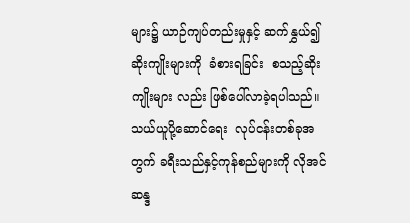များ၌ ယာဉ်ကျပ်တည်းမှုနှင့် ဆက်နွှယ်၍ ဆိုးကျိုးများကို  ခံစားရခြင်း  စသည့်ဆိုးကျိုးများ လည်း ဖြစ်ပေါ်လာခဲ့ရပါသည်။
သယ်ယူပို့ဆောင်ရေး  လုပ်ငန်းတစ်ခုအတွက် ခရီးသည်နှင့်ကုန်စည်များကို လိုအင်ဆန္ဒ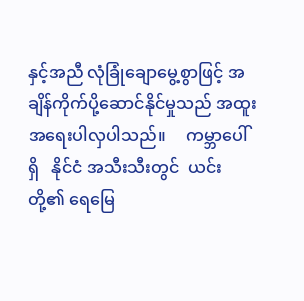နှင့်အညီ လုံခြုံချောမွေ့စွာဖြင့် အချိန်ကိုက်ပို့ဆောင်နိုင်မှုသည် အထူးအရေးပါလှပါသည်။     ကမ္ဘာပေါ်ရှိ   နိုင်ငံ အသီးသီးတွင်  ယင်းတို့၏ ရေမြေ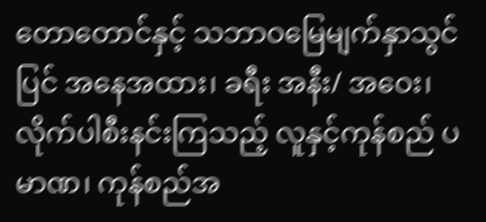တောတောင်နှင့် သဘာဝမြေမျက်နှာသွင်ပြင် အနေအထား၊ ခရီး အနီး/ အဝေး၊ လိုက်ပါစီးနင်းကြသည့် လူနှင့်ကုန်စည် ပမာဏ၊ ကုန်စည်အ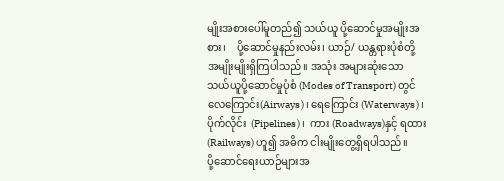မျိုးအစားပေါ်မူတည်၍ သယ်ယူ ပို့ဆောင်မှုအမျိုးအစား၊    ပို့ဆောင်မှုနည်းလမ်း၊ ယာဉ်/ ယန္တရားပုံစံတို့ အမျိုးမျိုးရှိကြပါသည်။ အသုံး အများဆုံးသော သယ်ယူပို့ဆောင်မှုပုံစံ (Modes of Transport) တွင် လေကြောင်း(Airways)၊ ရေကြောင်း (Waterways)၊   ပိုက်လိုင်း  (Pipelines)၊  ကား (Roadways)နှင့် ရထား(Railways) ဟူ၍ အဓိက ငါးမျိုးတွေ့ရှိရပါသည်။
ပို့ဆောင်ရေးယာဉ်များအ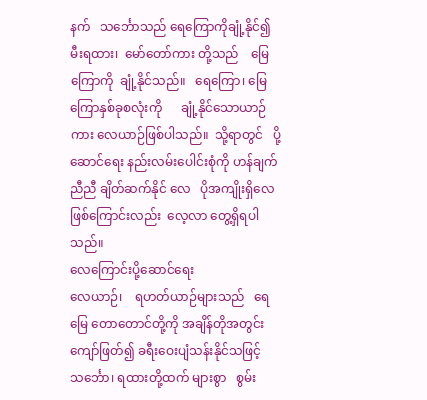နက်   သင်္ဘောသည် ရေကြောကိုချုံ့နိုင်၍   မီးရထား၊  မော်တော်ကား တို့သည်    မြေကြောကို  ချုံ့နိုင်သည်။   ရေကြော၊ မြေကြောနှစ်ခုစလုံးကို      ချုံ့နိုင်သောယာဉ်ကား လေယာဉ်ဖြစ်ပါသည်။  သို့ရာတွင်   ပို့ဆောင်ရေး နည်းလမ်းပေါင်းစုံကို ဟန်ချက်ညီညီ ချိတ်ဆက်နိုင် လေ   ပိုအကျိုးရှိလေဖြစ်ကြောင်းလည်း  လေ့လာ တွေ့ရှိရပါသည်။
လေကြောင်းပို့ဆောင်ရေး
လေယာဉ်၊    ရဟတ်ယာဉ်များသည်   ရေမြေ တောတောင်တို့ကို အချိန်တိုအတွင်း ကျော်ဖြတ်၍ ခရီးဝေးပျံသန်းနိုင်သဖြင့် သင်္ဘော၊ ရထားတို့ထက် များစွာ   စွမ်း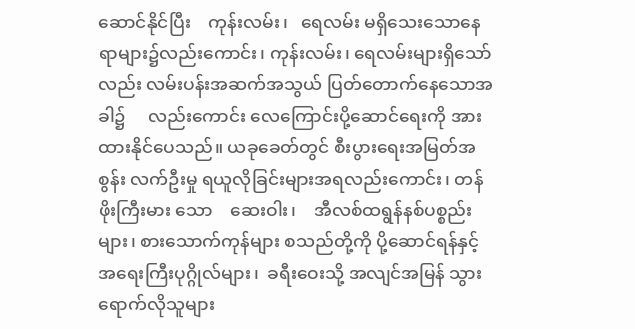ဆောင်နိုင်ပြီး    ကုန်းလမ်း၊   ရေလမ်း မရှိသေးသောနေရာများ၌လည်းကောင်း၊ ကုန်းလမ်း၊ ရေလမ်းများရှိသော်လည်း လမ်းပန်းအဆက်အသွယ် ပြတ်တောက်နေသောအခါ၌     လည်းကောင်း လေကြောင်းပို့ဆောင်ရေးကို အားထားနိုင်ပေသည်။ ယခုခေတ်တွင် စီးပွားရေးအမြတ်အစွန်း လက်ဦးမှု ရယူလိုခြင်းများအရလည်းကောင်း၊ တန်ဖိုးကြီးမား သော    ဆေးဝါး၊    အီလစ်ထရွန်နစ်ပစ္စည်းများ၊ စားသောက်ကုန်များ စသည်တို့ကို ပို့ဆောင်ရန်နှင့် အရေးကြီးပုဂ္ဂိုလ်များ၊  ခရီးဝေးသို့ အလျင်အမြန် သွားရောက်လိုသူများ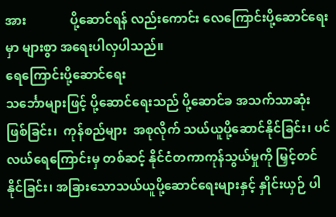အား              ပို့ဆောင်ရန် လည်းကောင်း လေကြောင်းပို့ဆောင်ရေးမှာ များစွာ အရေးပါလှပါသည်။
ရေကြောင်းပို့ဆောင်ရေး
သင်္ဘောများဖြင့် ပို့ဆောင်ရေးသည် ပို့ဆောင်ခ အသက်သာဆုံးဖြစ်ခြင်း၊  ကုန်စည်များ  အစုလိုက် သယ်ယူပို့ဆောင်နိုင်ခြင်း၊ ပင်လယ်ရေကြောင်းမှ တစ်ဆင့် နိုင်ငံတကာကုန်သွယ်မှုကို မြှင့်တင်နိုင်ခြင်း၊ အခြားသောသယ်ယူပို့ဆောင်ရေးများနှင့် နှိုင်းယှဉ် ပါ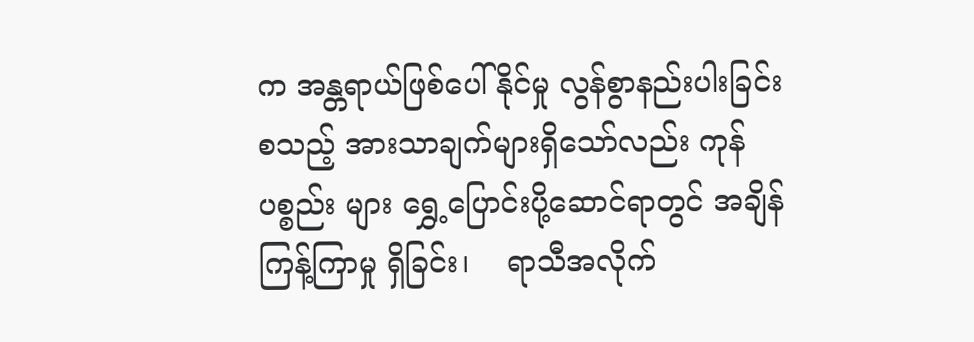က အန္တရာယ်ဖြစ်ပေါ်နိုင်မှု လွန်စွာနည်းပါးခြင်း စသည့် အားသာချက်များရှိသော်လည်း ကုန်ပစ္စည်း များ ရွှေ့ပြောင်းပို့ဆောင်ရာတွင် အချိန်ကြန့်ကြာမှု ရှိခြင်း၊    ရာသီအလိုက်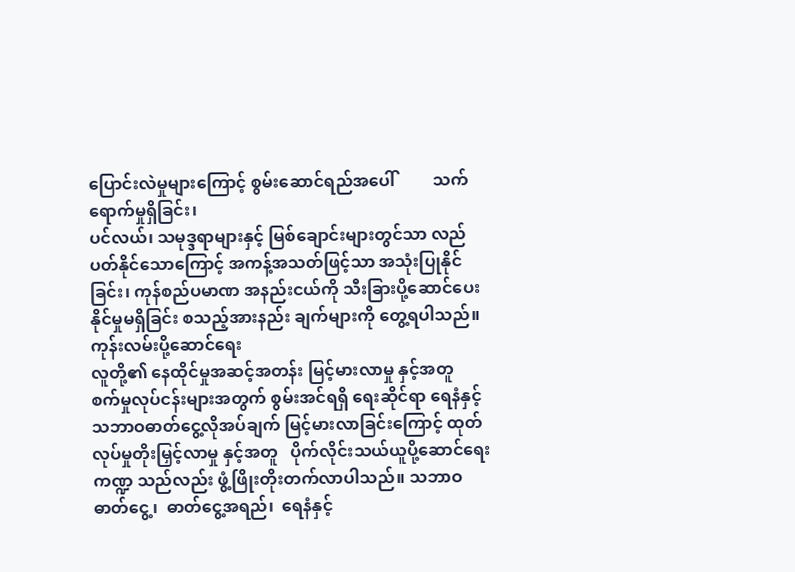ပြောင်းလဲမှုများကြောင့် စွမ်းဆောင်ရည်အပေါ်         သက်ရောက်မှုရှိခြင်း၊
ပင်လယ်၊ သမုဒ္ဒရာများနှင့် မြစ်ချောင်းများတွင်သာ လည်ပတ်နိုင်သောကြောင့် အကန့်အသတ်ဖြင့်သာ အသုံးပြုနိုင်ခြင်း၊ ကုန်စည်ပမာဏ အနည်းငယ်ကို သီးခြားပို့ဆောင်ပေးနိုင်မှုမရှိခြင်း စသည့်အားနည်း ချက်များကို တွေ့ရပါသည်။
ကုန်းလမ်းပို့ဆောင်ရေး
လူတို့၏ နေထိုင်မှုအဆင့်အတန်း မြင့်မားလာမှု နှင့်အတူ   စက်မှုလုပ်ငန်းများအတွက် စွမ်းအင်ရရှိ ရေးဆိုင်ရာ ရေနံနှင့် သဘာဝဓာတ်ငွေ့လိုအပ်ချက် မြင့်မားလာခြင်းကြောင့် ထုတ်လုပ်မှုတိုးမြှင့်လာမှု နှင့်အတူ   ပိုက်လိုင်းသယ်ယူပို့ဆောင်ရေးကဏ္ဍ သည်လည်း ဖွံ့ဖြိုးတိုးတက်လာပါသည်။ သဘာဝ ဓာတ်ငွေ့၊  ဓာတ်ငွေ့အရည်၊  ရေနံနှင့်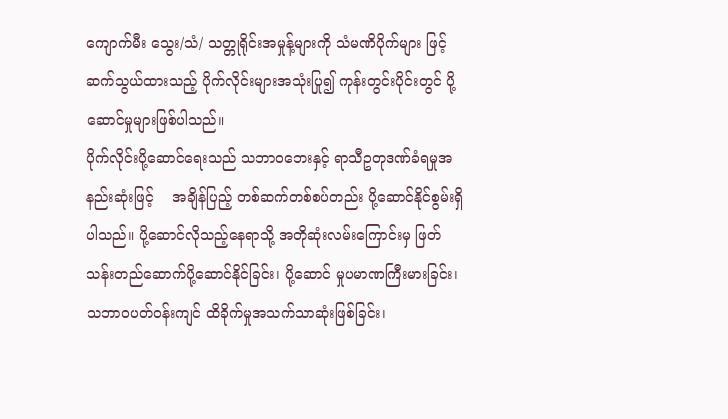ကျောက်မီး သွေး/သံ/ သတ္တုရိုင်းအမှုန့်များကို သံမဏိပိုက်များ ဖြင့် ဆက်သွယ်ထားသည့် ပိုက်လိုင်းများအသုံးပြု၍ ကုန်းတွင်းပိုင်းတွင် ပို့ဆောင်မှုများဖြစ်ပါသည်။
ပိုက်လိုင်းပို့ဆောင်ရေးသည် သဘာဝဘေးနှင့် ရာသီဥတုဒဏ်ခံရမှုအနည်းဆုံးဖြင့်    အချိန်ပြည့် တစ်ဆက်တစ်စပ်တည်း ပို့ဆောင်နိုင်စွမ်းရှိပါသည်။ ပို့ဆောင်လိုသည့်နေရာသို့ အတိုဆုံးလမ်းကြောင်းမှ ဖြတ်သန်းတည်ဆောက်ပို့ဆောင်နိုင်ခြင်း၊ ပို့ဆောင် မှုပမာဏကြီးမားခြင်း၊    သဘာဝပတ်ဝန်းကျင် ထိခိုက်မှုအသက်သာဆုံးဖြစ်ခြင်း၊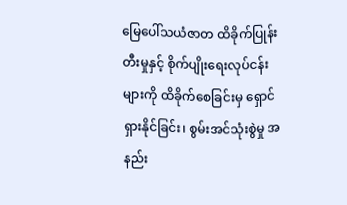မြေပေါ်သယံဇာတ ထိခိုက်ပြုန်းတီးမှုနှင့် စိုက်ပျိုးရေးလုပ်ငန်းများကို ထိခိုက်စေခြင်းမှ ရှောင်ရှားနိုင်ခြင်း၊ စွမ်းအင်သုံးစွဲမှု အနည်း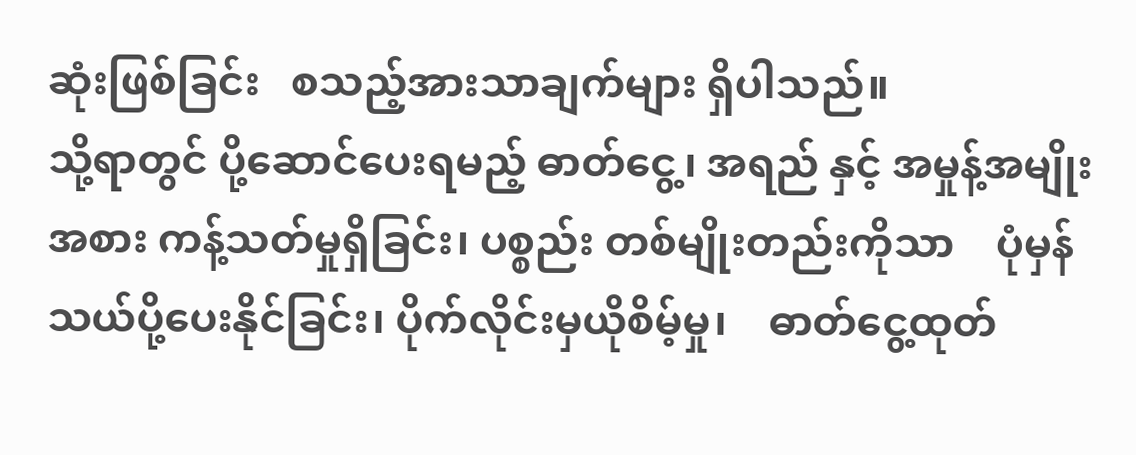ဆုံးဖြစ်ခြင်း   စသည့်အားသာချက်များ ရှိပါသည်။
သို့ရာတွင် ပို့ဆောင်ပေးရမည့် ဓာတ်ငွေ့၊ အရည် နှင့် အမှုန့်အမျိုးအစား ကန့်သတ်မှုရှိခြင်း၊ ပစ္စည်း တစ်မျိုးတည်းကိုသာ    ပုံမှန်သယ်ပို့ပေးနိုင်ခြင်း၊ ပိုက်လိုင်းမှယိုစိမ့်မှု၊    ဓာတ်ငွေ့ထုတ်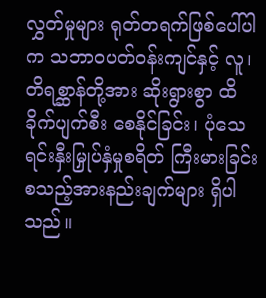လွှတ်မှုများ ရုတ်တရက်ဖြစ်ပေါ်ပါက သဘာဝပတ်ဝန်းကျင်နှင့် လူ၊  တိရစ္ဆာန်တို့အား ဆိုးရွားစွာ ထိခိုက်ပျက်စီး စေနိုင်ခြင်း၊ ပုံသေရင်းနှီးမြှုပ်နှံမှုစရိတ် ကြီးမားခြင်း စသည့်အားနည်းချက်များ ရှိပါသည်။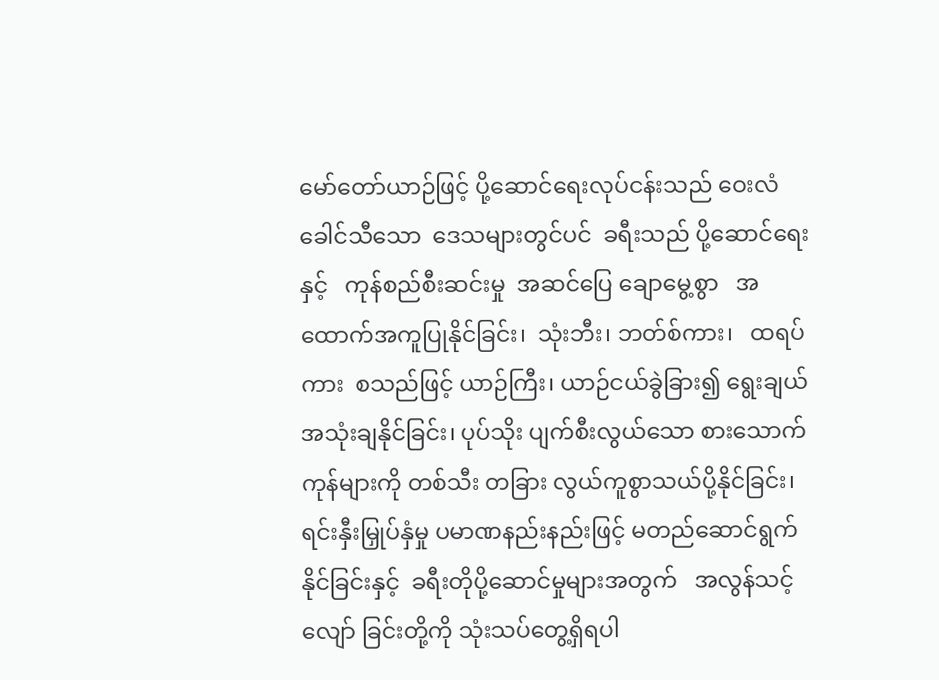မော်တော်ယာဉ်ဖြင့် ပို့ဆောင်ရေးလုပ်ငန်းသည် ဝေးလံခေါင်သီသော  ဒေသများတွင်ပင်  ခရီးသည် ပို့ဆောင်ရေးနှင့်   ကုန်စည်စီးဆင်းမှု  အဆင်ပြေ ချောမွေ့စွာ   အထောက်အကူပြုနိုင်ခြင်း၊  သုံးဘီး၊ ဘတ်စ်ကား၊   ထရပ်ကား  စသည်ဖြင့် ယာဉ်ကြီး၊ ယာဉ်ငယ်ခွဲခြား၍ ရွေးချယ်အသုံးချနိုင်ခြင်း၊ ပုပ်သိုး ပျက်စီးလွယ်သော စားသောက်ကုန်များကို တစ်သီး တခြား လွယ်ကူစွာသယ်ပို့နိုင်ခြင်း၊ ရင်းနှီးမြှုပ်နှံမှု ပမာဏနည်းနည်းဖြင့် မတည်ဆောင်ရွက်နိုင်ခြင်းနှင့်  ခရီးတိုပို့ဆောင်မှုများအတွက်   အလွန်သင့်လျော် ခြင်းတို့ကို သုံးသပ်တွေ့ရှိရပါ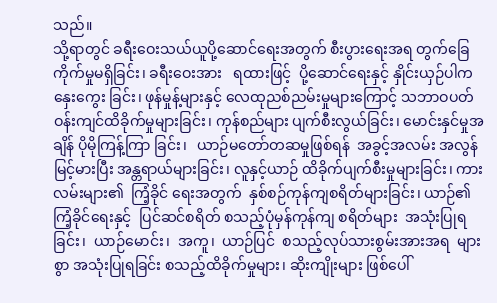သည်။
သို့ရာတွင် ခရီးဝေးသယ်ယူပို့ဆောင်ရေးအတွက် စီးပွားရေးအရ တွက်ခြေကိုက်မှုမရှိခြင်း၊ ခရီးဝေးအား   ရထားဖြင့်  ပို့ဆောင်ရေးနှင့် နှိုင်းယှဉ်ပါက နှေးကွေး ခြင်း၊ ဖုန်မှုန့်များနှင့် လေထုညစ်ညမ်းမှုများကြောင့် သဘာဝပတ်ဝန်းကျင်ထိခိုက်မှုများခြင်း၊ ကုန်စည်များ ပျက်စီးလွယ်ခြင်း၊ မောင်းနှင်မှုအချိန် ပိုမိုကြန့်ကြာ ခြင်း၊   ယာဉ်မတော်တဆမှုဖြစ်ရန်  အခွင့်အလမ်း အလွန်မြင့်မားပြီး အန္တရာယ်များခြင်း၊ လူနှင့်ယာဉ် ထိခိုက်ပျက်စီးမှုများခြင်း၊ ကားလမ်းများ၏  ကြံ့ခိုင် ရေးအတွက်  နှစ်စဉ်ကုန်ကျစရိတ်များခြင်း၊ ယာဉ်၏ ကြံ့ခိုင်ရေးနှင့်  ပြင်ဆင်စရိတ် စသည့်ပုံမှန်ကုန်ကျ စရိတ်များ  အသုံးပြုရခြင်း၊  ယာဉ်မောင်း၊  အကူ၊  ယာဉ်ပြင်  စသည့်လုပ်သားစွမ်းအားအရ  များစွာ အသုံးပြုရခြင်း စသည့်ထိခိုက်မှုများ၊ ဆိုးကျိုးများ ဖြစ်ပေါ်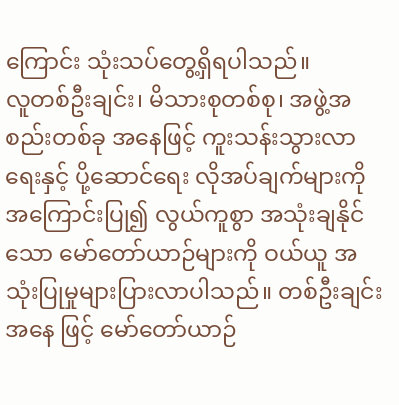ကြောင်း သုံးသပ်တွေ့ရှိရပါသည်။
လူတစ်ဦးချင်း၊ မိသားစုတစ်စု၊ အဖွဲ့အစည်းတစ်ခု အနေဖြင့် ကူးသန်းသွားလာရေးနှင့် ပို့ဆောင်ရေး လိုအပ်ချက်များကို အကြောင်းပြု၍ လွယ်ကူစွာ အသုံးချနိုင်သော မော်တော်ယာဉ်များကို ဝယ်ယူ အသုံးပြုမှုများပြားလာပါသည်။ တစ်ဦးချင်းအနေ ဖြင့် မော်တော်ယာဉ်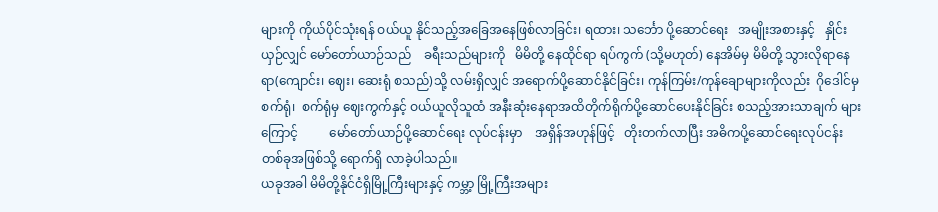များကို ကိုယ်ပိုင်သုံးရန် ဝယ်ယူ နိုင်သည့်အခြေအနေဖြစ်လာခြင်း၊ ရထား၊ သင်္ဘော ပို့ဆောင်ရေး   အမျိုးအစားနှင့်   နှိုင်းယှဉ်လျှင် မော်တော်ယာဉ်သည်    ခရီးသည်များကို   မိမိတို့ နေထိုင်ရာ ရပ်ကွက် (သို့မဟုတ်) နေအိမ်မှ မိမိတို့ သွားလိုရာနေရာ(ကျောင်း၊ ဈေး၊ ဆေးရုံ စသည်)သို့ လမ်းရှိလျှင် အရောက်ပို့ဆောင်နိုင်ခြင်း၊ ကုန်ကြမ်း/ကုန်ချောများကိုလည်း  ဂိုဒေါင်မှစက်ရုံ၊  စက်ရုံမှ ဈေးကွက်နှင့် ဝယ်ယူလိုသူထံ အနီးဆုံးနေရာအထိတိုက်ရိုက်ပို့ဆောင်ပေးနိုင်ခြင်း စသည့်အားသာချက် များကြောင့်          မော်တော်ယာဉ်ပို့ဆောင်ရေး လုပ်ငန်းမှာ    အရှိန်အဟုန်ဖြင့်   တိုးတက်လာပြီး အဓိကပို့ဆောင်ရေးလုပ်ငန်းတစ်ခုအဖြစ်သို့ ရောက်ရှိ လာခဲ့ပါသည်။
ယခုအခါ မိမိတို့နိုင်ငံရှိမြို့ကြီးများနှင့် ကမ္ဘာ့ မြို့ကြီးအများ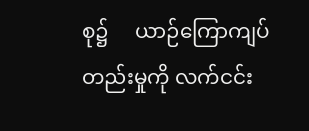စု၌     ယာဉ်ကြောကျပ်တည်းမှုကို လက်ငင်း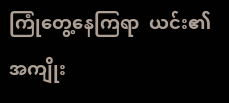ကြုံတွေ့နေကြရာ  ယင်း၏ အကျိုး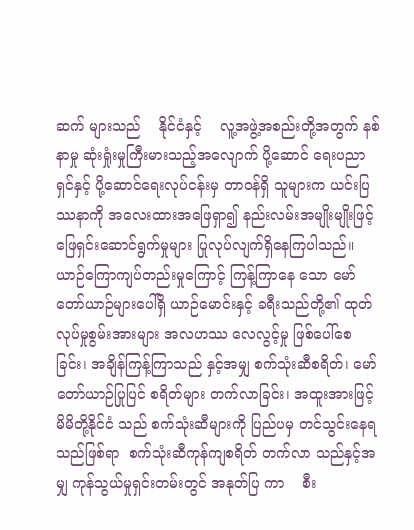ဆက် များသည်    နိုင်ငံနှင့်    လူ့အဖွဲ့အစည်းတို့အတွက် နစ်နာမှု ဆုံးရှုံးမှုကြီးမားသည့်အလျောက် ပို့ဆောင် ရေးပညာရှင်နှင့် ပို့ဆောင်ရေးလုပ်ငန်းမှ တာဝန်ရှိ သူများက ယင်းပြဿနာကို အလေးထားအဖြေရှာ၍ နည်းလမ်းအမျိုးမျိုးဖြင့် ဖြေရှင်းဆောင်ရွက်မှုများ ပြုလုပ်လျက်ရှိနေကြပါသည်။
ယာဉ်ကြောကျပ်တည်းမှုကြောင့် ကြန့်ကြာနေ သော မော်တော်ယာဉ်များပေါ်ရှိ ယာဉ်မောင်းနှင့် ခရီးသည်တို့၏ ထုတ်လုပ်မှုစွမ်းအားများ အလဟဿ လေလွင့်မှု ဖြစ်ပေါ်စေခြင်း၊ အချိန်ကြန့်ကြာသည် နှင့်အမျှ စက်သုံးဆီစရိတ်၊ မော်တော်ယာဉ်ပြုပြင် စရိတ်များ တက်လာခြင်း၊ အထူးအားဖြင့် မိမိတို့နိုင်ငံ သည် စက်သုံးဆီများကို ပြည်ပမှ တင်သွင်းနေရ သည်ဖြစ်ရာ  စက်သုံးဆီကုန်ကျစရိတ် တက်လာ သည်နှင့်အမျှ ကုန်သွယ်မှုရှင်းတမ်းတွင် အနုတ်ပြ ကာ    စီး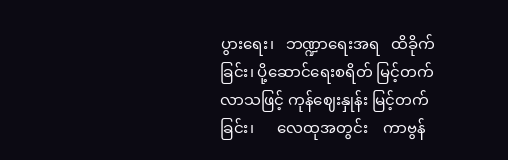ပွားရေး၊   ဘဏ္ဍာရေးအရ   ထိခိုက်ခြင်း၊ ပို့ဆောင်ရေးစရိတ် မြင့်တက်လာသဖြင့် ကုန်ဈေးနှုန်း မြင့်တက်ခြင်း၊      လေထုအတွင်း    ကာဗွန်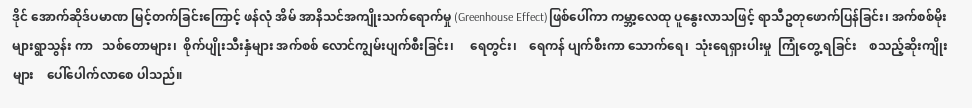ဒိုင် အောက်ဆိုဒ်ပမာဏ မြင့်တက်ခြင်းကြောင့် ဖန်လုံ အိမ် အာနိသင်အကျိုးသက်ရောက်မှု (Greenhouse Effect)ဖြစ်ပေါ်ကာ ကမ္ဘာ့လေထု ပူနွေးလာသဖြင့် ရာသီဥတုဖောက်ပြန်ခြင်း၊ အက်စစ်မိုးများရွာသွန်း ကာ   သစ်တောများ၊  စိုက်ပျိုးသီးနှံများ အက်စစ် လောင်ကျွမ်းပျက်စီးခြင်း၊     ရေတွင်း၊    ရေကန် ပျက်စီးကာ သောက်ရေ၊  သုံးရေရှားပါးမှု  ကြုံတွေ့ ရခြင်း    စသည့်ဆိုးကျိုးများ    ပေါ်ပေါက်လာစေ ပါသည်။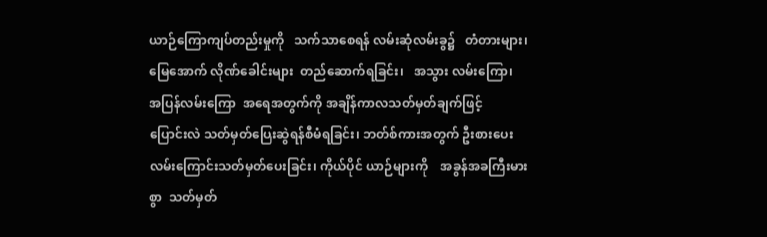ယာဉ်ကြောကျပ်တည်းမှုကို   သက်သာစေရန် လမ်းဆုံလမ်းခွ၌   တံတားများ၊   မြေအောက် လိုဏ်ခေါင်းများ  တည်ဆောက်ရခြင်း၊   အသွား လမ်းကြော၊   အပြန်လမ်းကြော  အရေအတွက်ကို အချိန်ကာလသတ်မှတ်ချက်ဖြင့်     ပြောင်းလဲ သတ်မှတ်ပြေးဆွဲရန်စီမံရခြင်း၊ ဘတ်စ်ကားအတွက် ဦးစားပေးလမ်းကြောင်းသတ်မှတ်ပေးခြင်း၊ ကိုယ်ပိုင် ယာဉ်များကို    အခွန်အခကြီးမားစွာ  သတ်မှတ်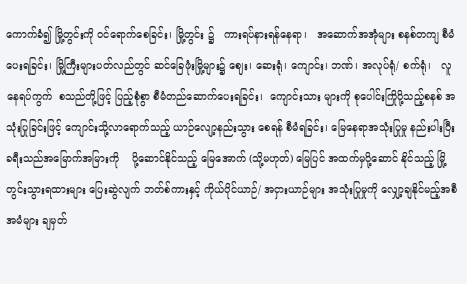ကောက်ခံ၍ မြို့တွင်းကို ဝင်ရောက်စေခြင်း၊ မြို့တွင်း ၌   ကားရပ်နားရန်နေရာ၊   အဆောက်အအုံများ စနစ်တကျ စီမံပေးရခြင်း၊ မြို့ကြီးများပတ်လည်တွင် ဆင်ခြေဖုံးမြို့များ၌ ဈေး၊ ဆေးရုံ၊ ကျောင်း၊ ဘဏ်၊ အလုပ်ရုံ/ စက်ရုံ၊   လူနေရပ်ကွက်  စသည်တို့ဖြင့် ပြည့်စုံစွာ စီမံတည်ဆောက်ပေးရခြင်း၊  ကျောင်းသား များကို စုပေါင်းကြိုပို့သည့်စနစ် အသုံးပြုခြင်းဖြင့် ကျောင်းသို့လာရောက်သည့် ယာဉ်လျော့နည်းသွား စေရန် စီမံရခြင်း၊ မြေနေရာအသုံးပြုမှု နည်းပါးပြီး ခရီးသည်အမြောက်အမြားကို    ပို့ဆောင်နိုင်သည့် မြေအောက် (သို့မဟုတ်) မြေပြင် အထက်မှပို့ဆောင် နိုင်သည့် မြို့တွင်းသွားရထားများ ပြေးဆွဲလျက် ဘတ်စ်ကားနှင့် ကိုယ်ပိုင်ယာဉ်/ အငှားယာဉ်များ အသုံးပြုမှုကို လျှော့ချနိုင်မည့်အစီအမံများ ချမှတ်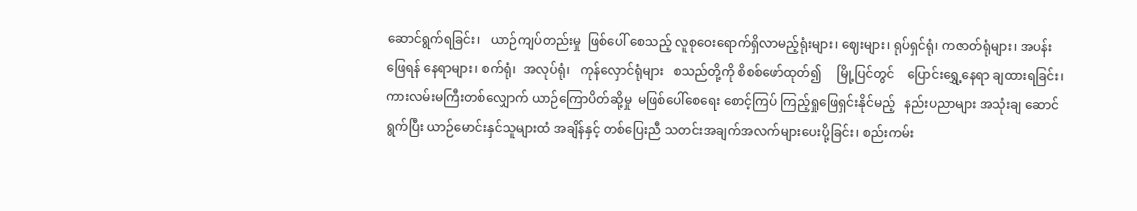ဆောင်ရွက်ရခြင်း၊   ယာဉ်ကျပ်တည်းမှု  ဖြစ်ပေါ် စေသည့် လူစုဝေးရောက်ရှိလာမည့်ရုံးများ၊ ဈေးများ၊ ရုပ်ရှင်ရုံ၊ ကဇာတ်ရုံများ၊ အပန်းဖြေရန် နေရာများ၊ စက်ရုံ၊  အလုပ်ရုံ၊   ကုန်လှောင်ရုံများ   စသည်တို့ကို စိစစ်ဖော်ထုတ်၍     မြို့ပြင်တွင်    ပြောင်းရွှေ့နေရာ ချထားရခြင်း၊      ကားလမ်းမကြီးတစ်လျှောက် ယာဉ်ကြောပိတ်ဆို့မှု  မဖြစ်ပေါ်စေရေး စောင့်ကြပ် ကြည့်ရှုဖြေရှင်းနိုင်မည့်   နည်းပညာများ အသုံးချ ဆောင်ရွက်ပြီး ယာဉ်မောင်းနှင်သူများထံ အချိန်နှင့် တစ်ပြေးညီ သတင်းအချက်အလက်များပေးပို့ခြင်း၊ စည်းကမ်း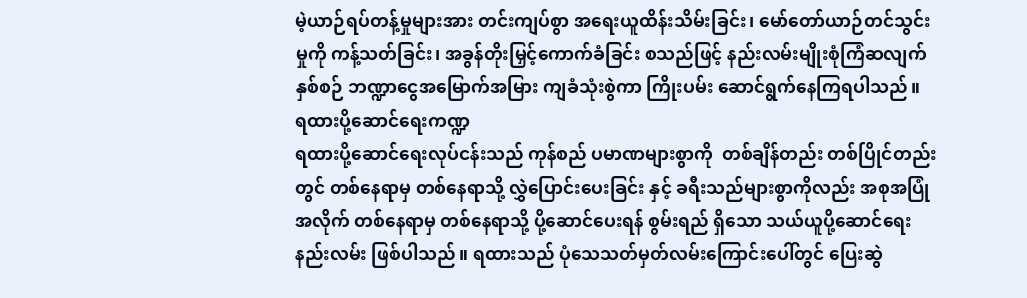မဲ့ယာဉ်ရပ်တန့်မှုများအား တင်းကျပ်စွာ အရေးယူထိန်းသိမ်းခြင်း၊ မော်တော်ယာဉ်တင်သွင်း မှုကို ကန့်သတ်ခြင်း၊ အခွန်တိုးမြှင့်ကောက်ခံခြင်း စသည်ဖြင့် နည်းလမ်းမျိုးစုံကြံဆလျက် နှစ်စဉ် ဘဏ္ဍာငွေအမြောက်အမြား ကျခံသုံးစွဲကာ ကြိုးပမ်း ဆောင်ရွက်နေကြရပါသည်။
ရထားပို့ဆောင်ရေးကဏ္ဍ
ရထားပို့ဆောင်ရေးလုပ်ငန်းသည် ကုန်စည် ပမာဏများစွာကို  တစ်ချိန်တည်း တစ်ပြိုင်တည်း တွင် တစ်နေရာမှ တစ်နေရာသို့ လွှဲပြောင်းပေးခြင်း နှင့် ခရီးသည်များစွာကိုလည်း အစုအပြုံအလိုက် တစ်နေရာမှ တစ်နေရာသို့ ပို့ဆောင်ပေးရန် စွမ်းရည် ရှိသော သယ်ယူပို့ဆောင်ရေးနည်းလမ်း ဖြစ်ပါသည်။ ရထားသည် ပုံသေသတ်မှတ်လမ်းကြောင်းပေါ်တွင် ပြေးဆွဲ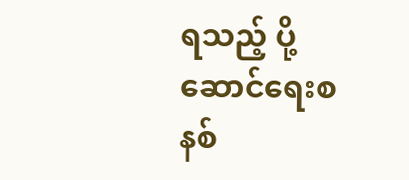ရသည့် ပို့ဆောင်ရေးစနစ်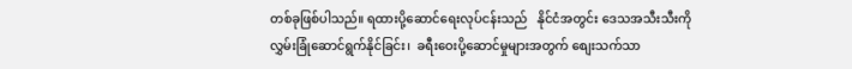တစ်ခုဖြစ်ပါသည်။ ရထားပို့ဆောင်ရေးလုပ်ငန်းသည်   နိုင်ငံအတွင်း ဒေသအသီးသီးကို    လွှမ်းခြုံဆောင်ရွက်နိုင်ခြင်း၊  ခရီးဝေးပို့ဆောင်မှုများအတွက် စျေးသက်သာ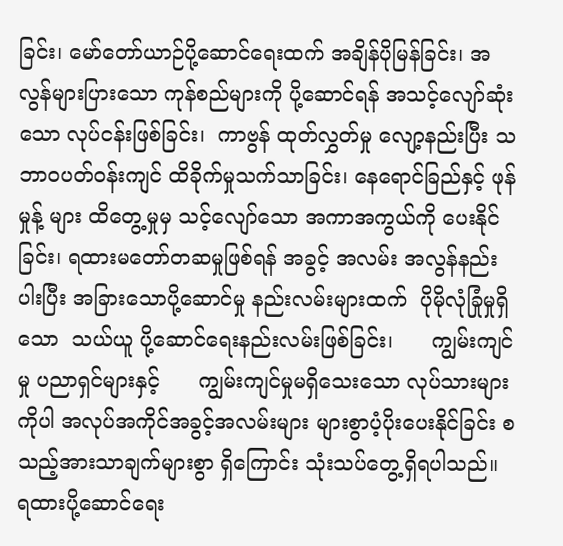ခြင်း၊ မော်တော်ယာဉ်ပို့ဆောင်ရေးထက် အချိန်ပိုမြန်ခြင်း၊ အလွန်များပြားသော ကုန်စည်များကို ပို့ဆောင်ရန် အသင့်လျော်ဆုံးသော လုပ်ငန်းဖြစ်ခြင်း၊  ကာဗွန် ထုတ်လွှတ်မှု လျော့နည်းပြီး သဘာဝပတ်ဝန်းကျင် ထိခိုက်မှုသက်သာခြင်း၊ နေရောင်ခြည်နှင့် ဖုန်မှုန့် များ ထိတွေ့မှုမှ သင့်လျော်သော အကာအကွယ်ကို ပေးနိုင်ခြင်း၊ ရထားမတော်တဆမှုဖြစ်ရန် အခွင့် အလမ်း အလွန်နည်းပါးပြီး အခြားသောပို့ဆောင်မှု နည်းလမ်းများထက်  ပိုမိုလုံခြုံမှုရှိသော  သယ်ယူ ပို့ဆောင်ရေးနည်းလမ်းဖြစ်ခြင်း၊      ကျွမ်းကျင်မှု ပညာရှင်များနှင့်      ကျွမ်းကျင်မှုမရှိသေးသော လုပ်သားများကိုပါ အလုပ်အကိုင်အခွင့်အလမ်းများ များစွာပံ့ပိုးပေးနိုင်ခြင်း စသည့်အားသာချက်များစွာ ရှိကြောင်း သုံးသပ်တွေ့ရှိရပါသည်။
ရထားပို့ဆောင်ရေး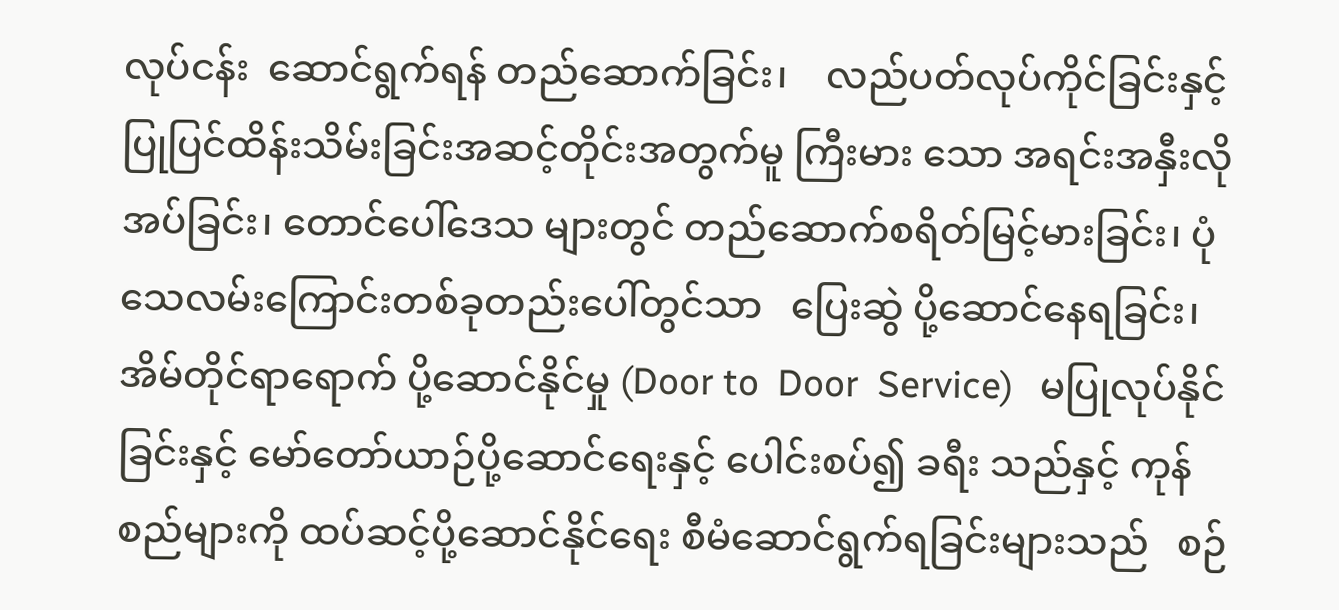လုပ်ငန်း  ဆောင်ရွက်ရန် တည်ဆောက်ခြင်း၊    လည်ပတ်လုပ်ကိုင်ခြင်းနှင့် ပြုပြင်ထိန်းသိမ်းခြင်းအဆင့်တိုင်းအတွက်မူ ကြီးမား သော အရင်းအနှီးလိုအပ်ခြင်း၊ တောင်ပေါ်ဒေသ များတွင် တည်ဆောက်စရိတ်မြင့်မားခြင်း၊ ပုံသေလမ်းကြောင်းတစ်ခုတည်းပေါ်တွင်သာ   ပြေးဆွဲ ပို့ဆောင်နေရခြင်း၊ အိမ်တိုင်ရာရောက် ပို့ဆောင်နိုင်မှု (Door to  Door  Service)   မပြုလုပ်နိုင်ခြင်းနှင့် မော်တော်ယာဉ်ပို့ဆောင်ရေးနှင့် ပေါင်းစပ်၍ ခရီး သည်နှင့် ကုန်စည်များကို ထပ်ဆင့်ပို့ဆောင်နိုင်ရေး စီမံဆောင်ရွက်ရခြင်းများသည်   စဉ်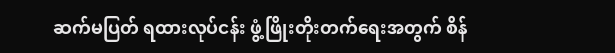ဆက်မပြတ် ရထားလုပ်ငန်း ဖွံ့ဖြိုးတိုးတက်ရေးအတွက် စိန်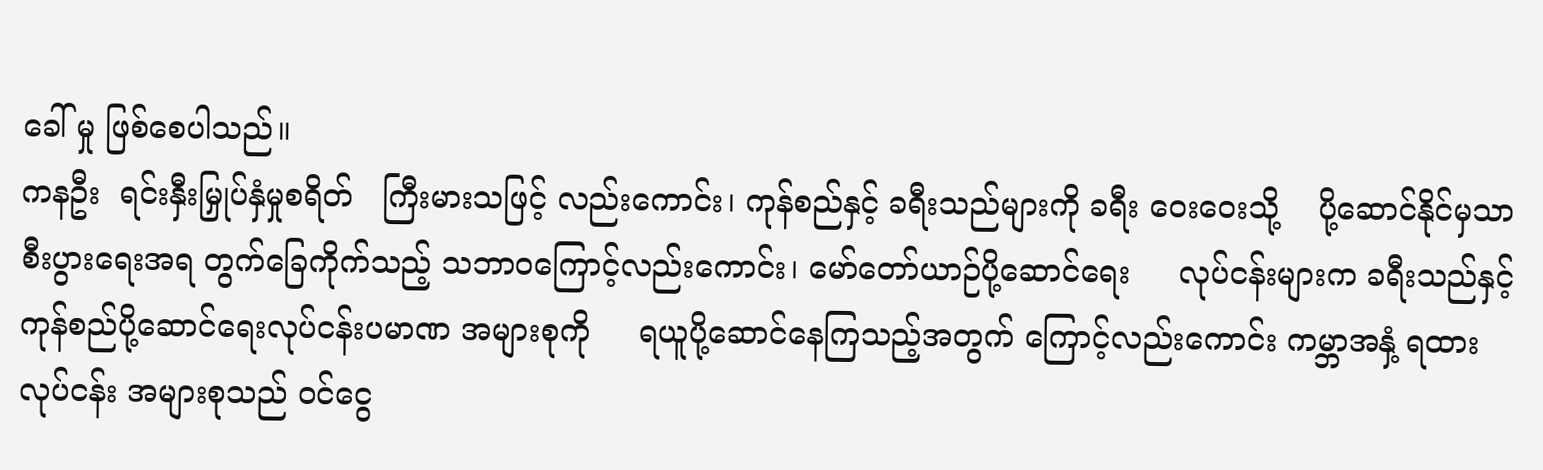ခေါ် မှု ဖြစ်စေပါသည်။
ကနဦး  ရင်းနှီးမြှုပ်နှံမှုစရိတ်   ကြီးမားသဖြင့် လည်းကောင်း၊ ကုန်စည်နှင့် ခရီးသည်များကို ခရီး ဝေးဝေးသို့    ပို့ဆောင်နိုင်မှသာ   စီးပွားရေးအရ တွက်ခြေကိုက်သည့် သဘာဝကြောင့်လည်းကောင်း၊ မော်တော်ယာဉ်ပို့ဆောင်ရေး     လုပ်ငန်းများက ခရီးသည်နှင့် ကုန်စည်ပို့ဆောင်ရေးလုပ်ငန်းပမာဏ အများစုကို     ရယူပို့ဆောင်နေကြသည့်အတွက် ကြောင့်လည်းကောင်း ကမ္ဘာအနှံ့ ရထားလုပ်ငန်း အများစုသည် ဝင်ငွေ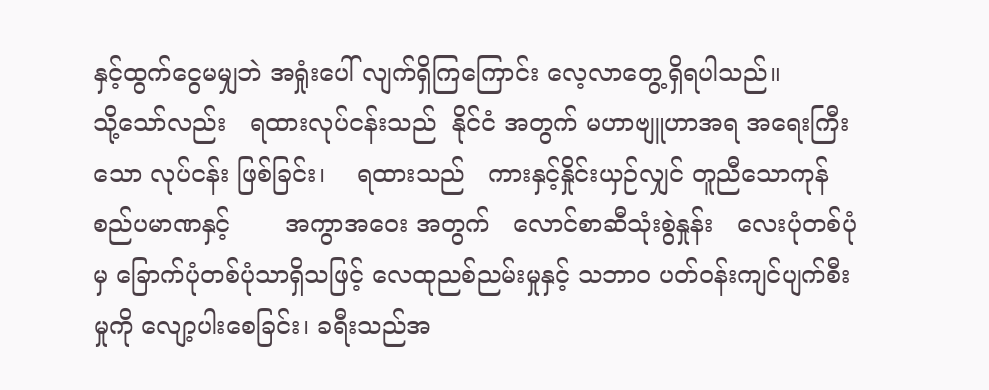နှင့်ထွက်ငွေမမျှဘဲ အရှုံးပေါ် လျက်ရှိကြကြောင်း လေ့လာတွေ့ရှိရပါသည်။
သို့သော်လည်း   ရထားလုပ်ငန်းသည်  နိုင်ငံ အတွက် မဟာဗျူဟာအရ အရေးကြီးသော လုပ်ငန်း ဖြစ်ခြင်း၊    ရထားသည်   ကားနှင့်နှိုင်းယှဉ်လျှင် တူညီသောကုန်စည်ပမာဏနှင့်       အကွာအဝေး အတွက်   လောင်စာဆီသုံးစွဲနှုန်း   လေးပုံတစ်ပုံမှ ခြောက်ပုံတစ်ပုံသာရှိသဖြင့် လေထုညစ်ညမ်းမှုနှင့် သဘာဝ ပတ်ဝန်းကျင်ပျက်စီးမှုကို လျော့ပါးစေခြင်း၊ ခရီးသည်အ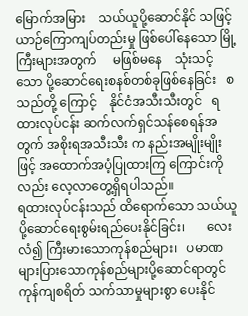မြောက်အမြား    သယ်ယူပို့ဆောင်နိုင် သဖြင့် ယာဉ်ကြောကျပ်တည်းမှု ဖြစ်ပေါ်နေသော မြို့ကြီးများအတွက်     မဖြစ်မနေ    သုံးသင့်သော ပို့ဆောင်ရေးစနစ်တစ်ခုဖြစ်နေခြင်း   စသည်တို့ ကြောင့်    နိုင်ငံအသီးသီးတွင်   ရထားလုပ်ငန်း ဆက်လက်ရှင်သန်စေရန်အတွက် အစိုးရအသီးသီး က နည်းအမျိုးမျိုးဖြင့် အထောက်အပံ့ပြုထားကြ ကြောင်းကိုလည်း လေ့လာတွေ့ရှိရပါသည်။
ရထားလုပ်ငန်းသည် ထိရောက်သော သယ်ယူပို့ဆောင်ရေးစွမ်းရည်ပေးနိုင်ခြင်း၊       လေးလံ၍ ကြီးမားသောကုန်စည်များ၊   ပမာဏများပြားသောကုန်စည်များပို့ဆောင်ရာတွင်      ကုန်ကျစရိတ် သက်သာမှုများစွာ ပေးနိုင်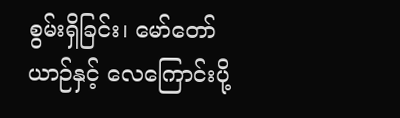စွမ်းရှိခြင်း၊ မော်တော် ယာဉ်နှင့် လေကြောင်းပို့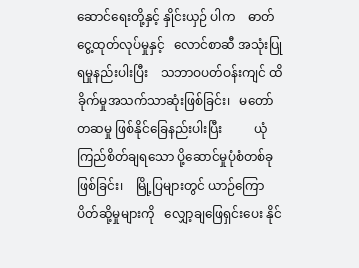ဆောင်ရေးတို့နှင့် နှိုင်းယှဉ် ပါက    ဓာတ်ငွေ့ထုတ်လုပ်မှုနှင့်   လောင်စာဆီ အသုံးပြုရမှုနည်းပါးပြီး    သဘာဝပတ်ဝန်းကျင် ထိခိုက်မှုအသက်သာဆုံးဖြစ်ခြင်း၊   မတော်တဆမှု ဖြစ်နိုင်ခြေနည်းပါးပြီး          ယုံကြည်စိတ်ချရသော ပို့ဆောင်မှုပုံစံတစ်ခုဖြစ်ခြင်း၊    မြို့ပြများတွင် ယာဉ်ကြောပိတ်ဆို့မှုများကို   လျှော့ချဖြေရှင်းပေး နိုင်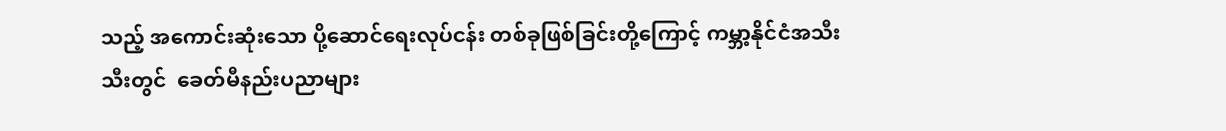သည့် အကောင်းဆုံးသော ပို့ဆောင်ရေးလုပ်ငန်း တစ်ခုဖြစ်ခြင်းတို့ကြောင့် ကမ္ဘာ့နိုင်ငံအသီးသီးတွင်  ခေတ်မီနည်းပညာများ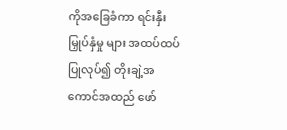ကိုအခြေခံကာ ရင်းနှီးမြှုပ်နှံမှု များ အထပ်ထပ်ပြုလုပ်၍ တိုးချဲ့အကောင်အထည် ဖော်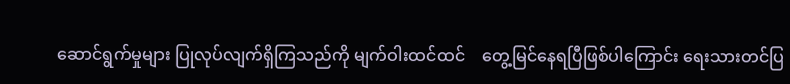ဆောင်ရွက်မှုများ ပြုလုပ်လျက်ရှိကြသည်ကို မျက်ဝါးထင်ထင်    တွေ့မြင်နေရပြီဖြစ်ပါကြောင်း ရေးသားတင်ပြ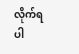လိုက်ရပါ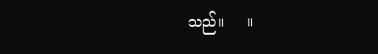သည်။     ။